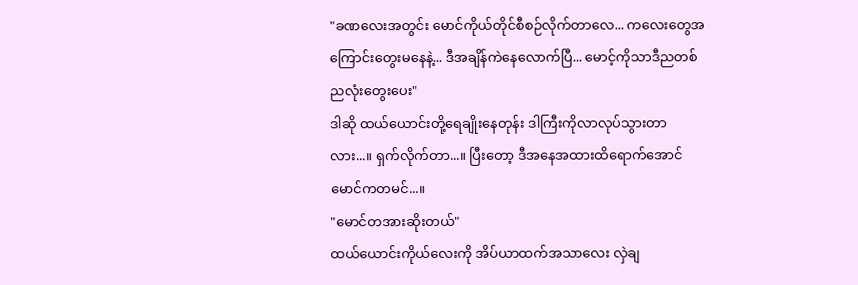"ခဏလေးအတွင်း မောင်ကိုယ်တိုင်စီစဉ်လိုက်တာလေ... ကလေးတွေအကြောင်းတွေးမနေနဲ့... ဒီအချိန်ကဲနေလောက်ပြီ... မောင့်ကိုသာဒီညတစ်ညလုံးတွေးပေး"
ဒါဆို ထယ်ယောင်းတို့ရေချိုးနေတုန်း ဒါကြီးကိုလာလုပ်သွားတာလား...။ ရှက်လိုက်တာ...။ ပြီးတော့ ဒီအနေအထားထိရောက်အောင် မောင်ကတမင်...။
"မောင်တအားဆိုးတယ်"
ထယ်ယောင်းကိုယ်လေးကို အိပ်ယာထက်အသာလေး လှဲချ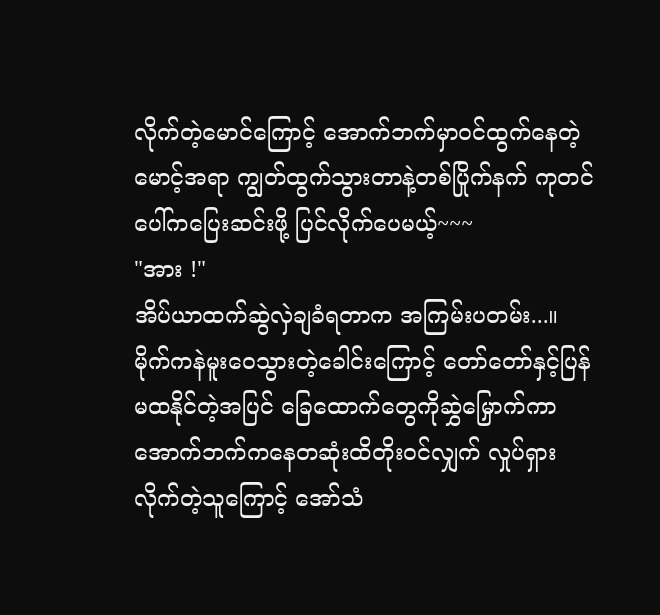လိုက်တဲ့မောင်ကြောင့် အောက်ဘက်မှာဝင်ထွက်နေတဲ့မောင့်အရာ ကျွတ်ထွက်သွားတာနဲ့တစ်ပြိုက်နက် ကုတင်ပေါ်ကပြေးဆင်းဖို့ ပြင်လိုက်ပေမယ့်~~~
"အား !"
အိပ်ယာထက်ဆွဲလှဲချခံရတာက အကြမ်းပတမ်း...။ မိုက်ကနဲမူးဝေသွားတဲ့ခေါင်းကြောင့် တော်တော်နှင့်ပြန်မထနိုင်တဲ့အပြင် ခြေထောက်တွေကိုဆွှဲမြှောက်ကာ အောက်ဘက်ကနေတဆုံးထိတိုးဝင်လျှက် လှုပ်ရှားလိုက်တဲ့သူကြောင့် အော်သံ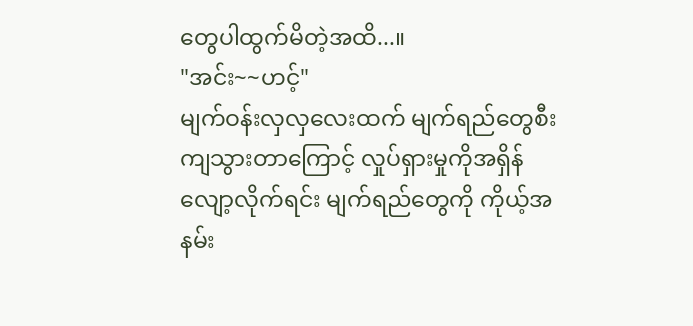တွေပါထွက်မိတဲ့အထိ...။
"အင်း~~ဟင့်"
မျက်ဝန်းလှလှလေးထက် မျက်ရည်တွေစီးကျသွားတာကြောင့် လှုပ်ရှားမှုကိုအရှိန်လျော့လိုက်ရင်း မျက်ရည်တွေကို ကိုယ့်အနမ်း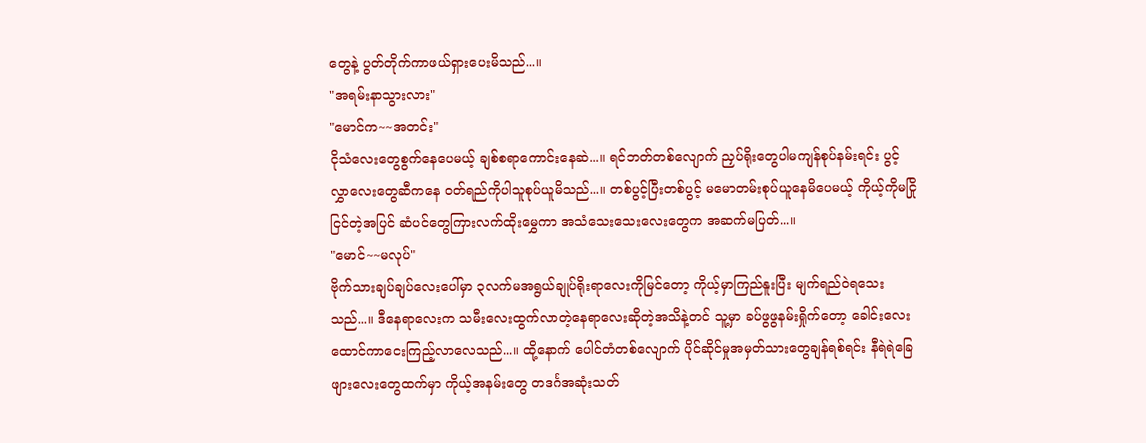တွေနဲ့ ပွတ်တိုက်ကာဖယ်ရှားပေးမိသည်...။
"အရမ်းနာသွားလား"
"မောင်က~~အတင်း"
ငိုသံလေးတွေစွက်နေပေမယ့် ချစ်စရာကောင်းနေဆဲ...။ ရင်ဘတ်တစ်လျောက် ညှပ်ရိုးတွေပါမကျန်စုပ်နမ်းရင်း ပွင့်လွှာလေးတွေဆီကနေ ဝတ်ရည်ကိုပါသူစုပ်ယူမိသည်...။ တစ်ပွင့်ပြီးတစ်ပွင့် မမောတမ်းစုပ်ယူနေမိပေမယ့် ကိုယ့်ကိုမငြိုငြင်တဲ့အပြင် ဆံပင်တွေကြားလက်ထိုးမွှေကာ အသံသေးသေးလေးတွေက အဆက်မပြတ်...။
"မောင်~~မလုပ်"
ဗိုက်သားချပ်ချပ်လေးပေါ်မှာ ၃လက်မအရွယ်ချုပ်ရိုးရာလေးကိုမြင်တော့ ကိုယ့်မှာကြည်နူးပြီး မျက်ရည်ဝဲရသေးသည်...။ ဒီနေရာလေးက သမီးလေးထွက်လာတဲ့နေရာလေးဆိုတဲ့အသိနဲ့တင် သူ့မှာ ခပ်ဖွဖွနမ်းရှိုက်တော့ ခေါင်းလေးထောင်ကာငေးကြည့်လာလေသည်...။ ထို့နောက် ပေါင်တံတစ်လျောက် ပိုင်ဆိုင်မှုအမှတ်သားတွေချန်ရစ်ရင်း နီရဲရဲခြေဖျားလေးတွေထက်မှာ ကိုယ့်အနမ်းတွေ တဒင်္ဂအဆုံးသတ်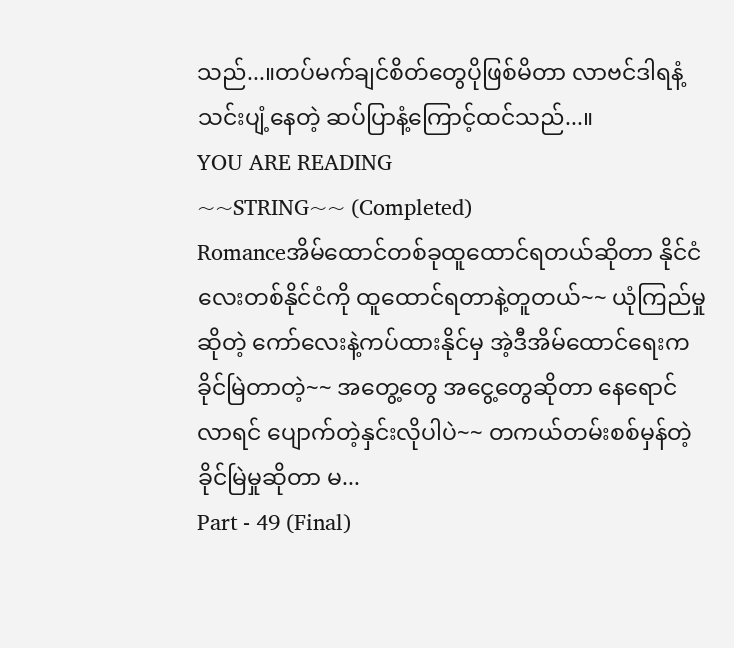သည်...။တပ်မက်ချင်စိတ်တွေပိုဖြစ်မိတာ လာဗင်ဒါရနံ့သင်းပျံ့နေတဲ့ ဆပ်ပြာနံ့ကြောင့်ထင်သည်...။
YOU ARE READING
~~STRING~~ (Completed)
Romanceအိမ်ထောင်တစ်ခုထူထောင်ရတယ်ဆိုတာ နိုင်ငံလေးတစ်နိုင်ငံကို ထူထောင်ရတာနဲ့တူတယ်~~ ယုံကြည်မှုဆိုတဲ့ ကော်လေးနဲ့ကပ်ထားနိုင်မှ အဲ့ဒီအိမ်ထောင်ရေးက ခိုင်မြဲတာတဲ့~~ အတွေ့တွေ အငွေ့တွေဆိုတာ နေရောင်လာရင် ပျောက်တဲ့နှင်းလိုပါပဲ~~ တကယ်တမ်းစစ်မှန်တဲ့ ခိုင်မြဲမှုဆိုတာ မ...
Part - 49 (Final)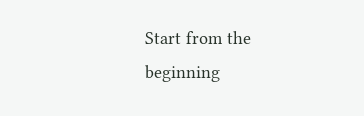Start from the beginning